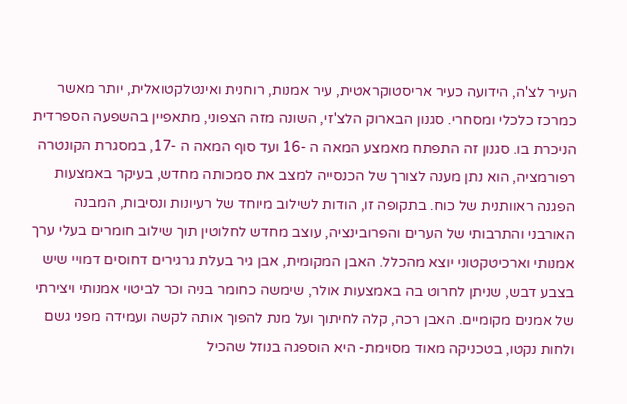העיר לצ'ה, הידועה כעיר אריסטוקראטית, עיר אמנות, רוחנית ואינטלקטואלית, יותר מאשר כמרכז כלכלי ומסחרי. סגנון הבארוק הלצ'זי, השונה מזה הצפוני, מתאפיין בהשפעה הספרדית הניכרת בו. סגנון זה התפתח מאמצע המאה ה -16 ועד סוף המאה ה -17, במסגרת הקונטרה רפורמציה, הוא נתן מענה לצורך של הכנסייה למצב את סמכותה מחדש, בעיקר באמצעות הפגנה ראוותנית של כוח. בתקופה זו, הודות לשילוב מיוחד של רעיונות ונסיבות, המבנה האורבני והתרבותי של הערים והפרובינציה, עוצב מחדש לחלוטין תוך שילוב חומרים בעלי ערך אמנותי וארכיטקטוני יוצא מהכלל. האבן המקומית, אבן גיר בעלת גרגירים דחוסים דמויי שיש בצבע דבש, שניתן לחרוט בה באמצעות אולר, שימשה כחומר בניה וכר לביטוי אמנותי ויצירתי של אמנים מקומיים. האבן רכה, קלה לחיתוך ועל מנת להפוך אותה לקשה ועמידה מפני גשם ולחות נקטו, בטכניקה מאוד מסוימת- היא הוספגה בנוזל שהכיל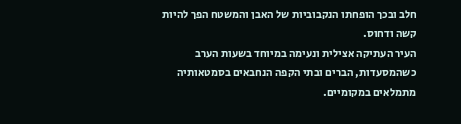חלב ובכך הופחתו הנקבוביות של האבן והמשטח הפך להיות קשה ודחוס.
העיר העתיקה אצילית ונעימה במיוחד בשעות הערב כשהמסעדות, הברים ובתי הקפה הנחבאים בסמטאותיה מתמלאים במקומיים.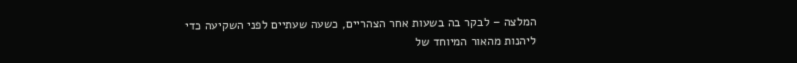המלצה – לבקר בה בשעות אחר הצהריים, כשעה שעתיים לפני השקיעה כדי ליהנות מהאור המיוחד של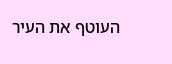העוטף את העיר